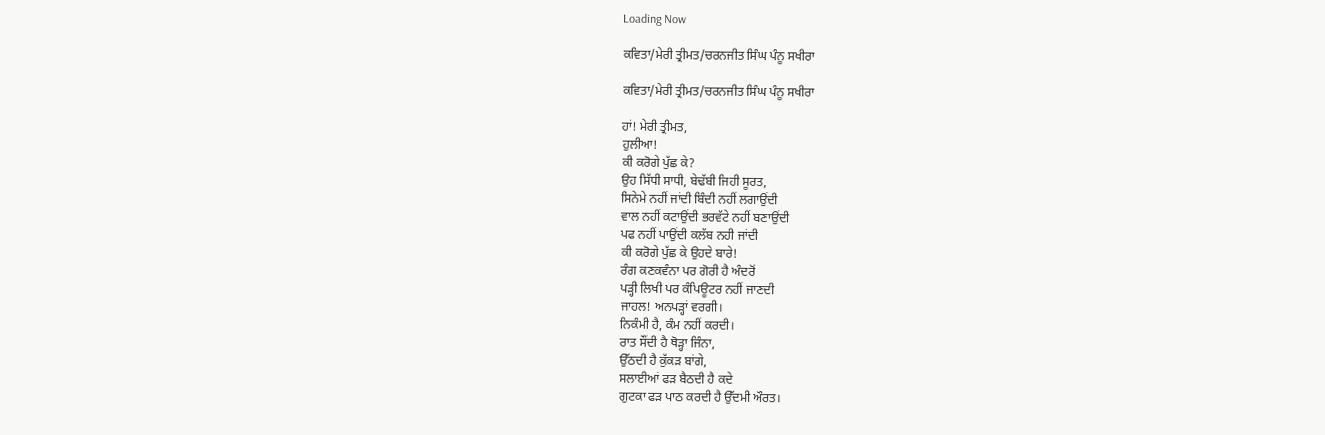Loading Now

ਕਵਿਤਾ/ਮੇਰੀ ਤ੍ਰੀਮਤ/ਚਰਨਜੀਤ ਸਿੰਘ ਪੰਨੂ ਸਖੀਰਾ

ਕਵਿਤਾ/ਮੇਰੀ ਤ੍ਰੀਮਤ/ਚਰਨਜੀਤ ਸਿੰਘ ਪੰਨੂ ਸਖੀਰਾ

ਹਾਂ! ਮੇਰੀ ਤ੍ਰੀਮਤ,
ਹੁਲੀਆ!
ਕੀ ਕਰੋਗੇ ਪੁੱਛ ਕੇ?
ਉਹ ਸਿੱਧੀ ਸਾਧੀ, ਬੇਢੱਬੀ ਜਿਹੀ ਸੂਰਤ,
ਸਿਨੇਮੇ ਨਹੀਂ ਜਾਂਦੀ ਬਿੰਦੀ ਨਹੀਂ ਲਗਾਉਂਦੀ
ਵਾਲ ਨਹੀਂ ਕਟਾਉਂਦੀ ਭਰਵੱਟੇ ਨਹੀਂ ਬਣਾਉਂਦੀ
ਪਫ ਨਹੀਂ ਪਾਉਂਦੀ ਕਲੱਬ ਨਹੀ ਜਾਂਦੀ
ਕੀ ਕਰੋਗੇ ਪੁੱਛ ਕੇ ਉਹਦੇ ਬਾਰੇ!
ਰੰਗ ਕਣਕਵੰਨਾ ਪਰ ਗੋਰੀ ਹੈ ਅੰਦਰੋਂ
ਪੜ੍ਹੀ ਲਿਖੀ ਪਰ ਕੰਪਿਊਟਰ ਨਹੀਂ ਜਾਣਦੀ
ਜਾਹਲ! ਅਨਪੜ੍ਹਾਂ ਵਰਗੀ।
ਨਿਕੰਮੀ ਹੈ, ਕੰਮ ਨਹੀਂ ਕਰਦੀ।
ਰਾਤ ਸੌਂਦੀ ਹੈ ਥੋੜ੍ਹਾ ਜਿੰਨਾ,
ਉੱਠਦੀ ਹੈ ਕੁੱਕੜ ਬਾਂਗੇ,
ਸਲਾਈਆਂ ਫੜ ਬੈਠਦੀ ਹੈ ਕਦੇ
ਗੁਟਕਾ ਫੜ ਪਾਠ ਕਰਦੀ ਹੈ ਉੱਦਮੀ ਔਰਤ।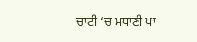ਚਾਟੀ ‘ਚ ਮਧਾਣੀ ਪਾ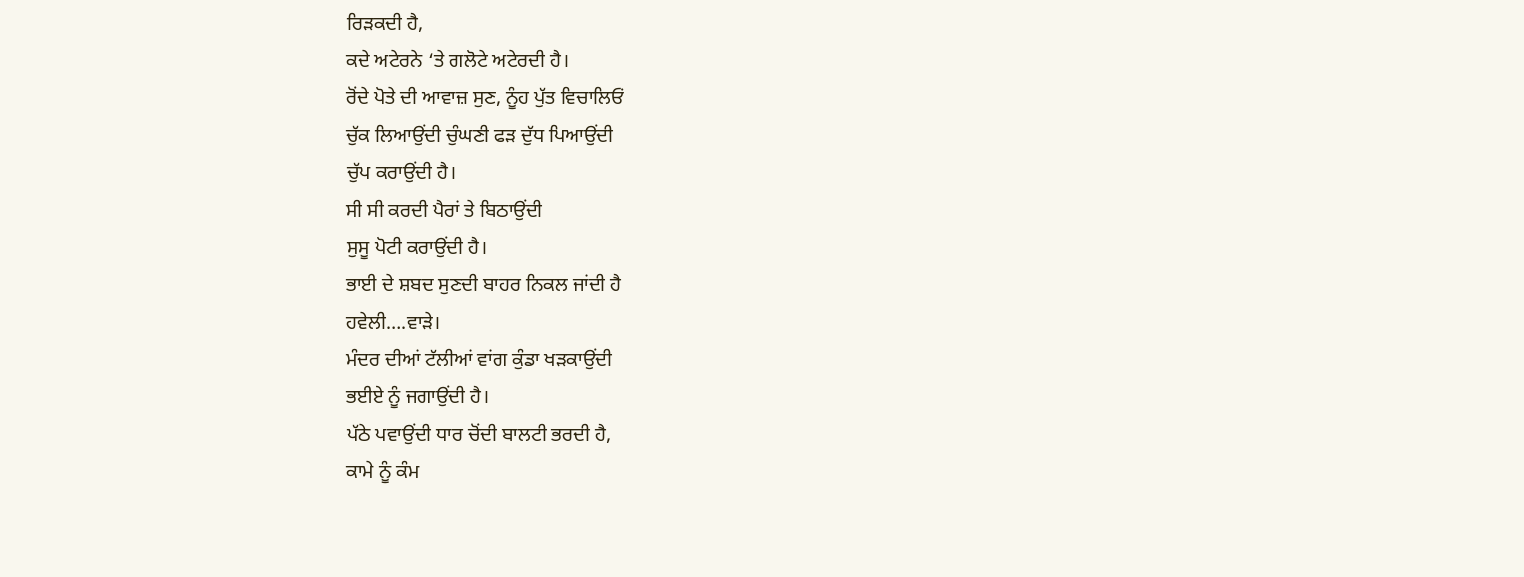ਰਿੜਕਦੀ ਹੈ,
ਕਦੇ ਅਟੇਰਨੇ ‘ਤੇ ਗਲੋਟੇ ਅਟੇਰਦੀ ਹੈ।
ਰੋਂਦੇ ਪੋਤੇ ਦੀ ਆਵਾਜ਼ ਸੁਣ, ਨੂੰਹ ਪੁੱਤ ਵਿਚਾਲਿਓਂ
ਚੁੱਕ ਲਿਆਉਂਦੀ ਚੁੰਘਣੀ ਫੜ ਦੁੱਧ ਪਿਆਉਂਦੀ
ਚੁੱਪ ਕਰਾਉਂਦੀ ਹੈ।
ਸੀ ਸੀ ਕਰਦੀ ਪੈਰਾਂ ਤੇ ਬਿਠਾਉਂਦੀ
ਸੁਸੂ ਪੋਟੀ ਕਰਾਉਂਦੀ ਹੈ।
ਭਾਈ ਦੇ ਸ਼ਬਦ ਸੁਣਦੀ ਬਾਹਰ ਨਿਕਲ ਜਾਂਦੀ ਹੈ
ਹਵੇਲੀ….ਵਾੜੇ।
ਮੰਦਰ ਦੀਆਂ ਟੱਲੀਆਂ ਵਾਂਗ ਕੁੰਡਾ ਖੜਕਾਉਂਦੀ
ਭਈਏ ਨੂੰ ਜਗਾਉਂਦੀ ਹੈ।
ਪੱਠੇ ਪਵਾਉਂਦੀ ਧਾਰ ਚੋਂਦੀ ਬਾਲਟੀ ਭਰਦੀ ਹੈ,
ਕਾਮੇ ਨੂੰ ਕੰਮ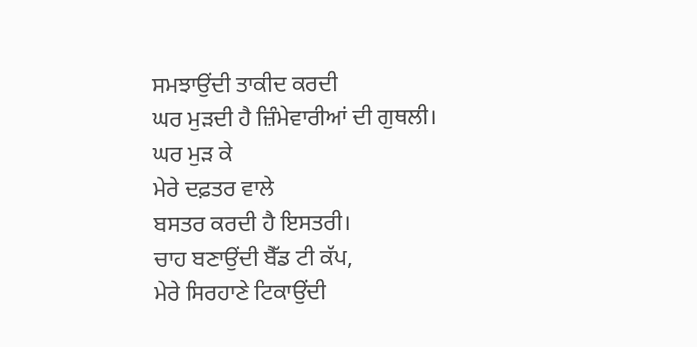ਸਮਝਾਉਂਦੀ ਤਾਕੀਦ ਕਰਦੀ
ਘਰ ਮੁੜਦੀ ਹੈ ਜ਼ਿੰਮੇਵਾਰੀਆਂ ਦੀ ਗੁਥਲੀ।
ਘਰ ਮੁੜ ਕੇ
ਮੇਰੇ ਦਫ਼ਤਰ ਵਾਲੇ
ਬਸਤਰ ਕਰਦੀ ਹੈ ਇਸਤਰੀ।
ਚਾਹ ਬਣਾਉਂਦੀ ਬੈੱਡ ਟੀ ਕੱਪ,
ਮੇਰੇ ਸਿਰਹਾਣੇ ਟਿਕਾਉਂਦੀ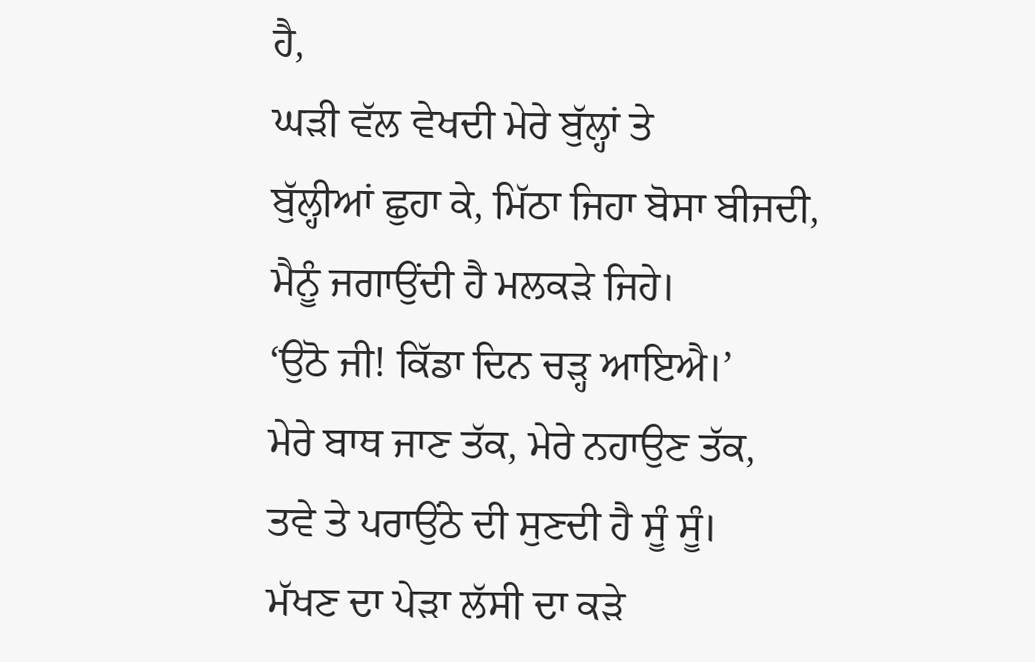ਹੈ,
ਘੜੀ ਵੱਲ ਵੇਖਦੀ ਮੇਰੇ ਬੁੱਲ੍ਹਾਂ ਤੇ
ਬੁੱਲ੍ਹੀਆਂ ਛੁਹਾ ਕੇ, ਮਿੱਠਾ ਜਿਹਾ ਬੋਸਾ ਬੀਜਦੀ,
ਮੈਨੂੰ ਜਗਾਉਂਦੀ ਹੈ ਮਲਕੜੇ ਜਿਹੇ।
‘ਉਠੋ ਜੀ! ਕਿੱਡਾ ਦਿਨ ਚੜ੍ਹ ਆਇਐ।’
ਮੇਰੇ ਬਾਥ ਜਾਣ ਤੱਕ, ਮੇਰੇ ਨਹਾਉਣ ਤੱਕ,
ਤਵੇ ਤੇ ਪਰਾਉਂਠੇ ਦੀ ਸੁਣਦੀ ਹੈ ਸੂੰ ਸੂੰ।
ਮੱਖਣ ਦਾ ਪੇੜਾ ਲੱਸੀ ਦਾ ਕੜੇ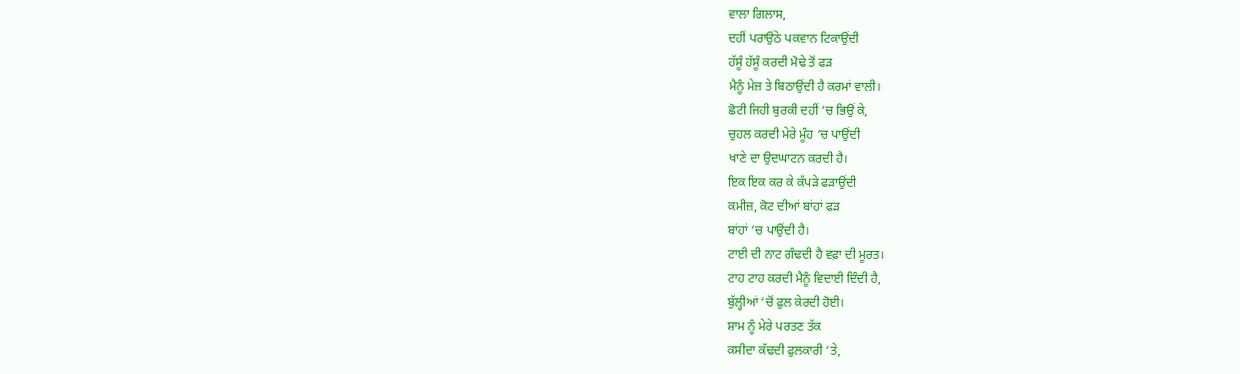ਵਾਲਾ ਗਿਲਾਸ,
ਦਹੀਂ ਪਰਾਉਂਠੇ ਪਕਵਾਨ ਟਿਕਾਉਂਦੀ
ਹੱਸੂੰ ਹੱਸੂੰ ਕਰਦੀ ਮੋਢੇ ਤੋਂ ਫੜ
ਮੈਨੂੰ ਮੇਜ਼ ਤੇ ਬਿਠਾਉਂਦੀ ਹੈ ਕਰਮਾਂ ਵਾਲੀ।
ਛੋਟੀ ਜਿਹੀ ਬੁਰਕੀ ਦਹੀਂ ‘ਚ ਭਿਉਂ ਕੇ,
ਚੁਹਲ ਕਰਦੀ ਮੇਰੇ ਮੂੰਹ ‘ਚ ਪਾਉਂਦੀ
ਖਾਣੇ ਦਾ ਉਦਘਾਟਨ ਕਰਦੀ ਹੈ।
ਇਕ ਇਕ ਕਰ ਕੇ ਕੱਪੜੇ ਫੜਾਉਂਦੀ
ਕਮੀਜ਼, ਕੋਟ ਦੀਆਂ ਬਾਂਹਾਂ ਫੜ
ਬਾਂਹਾਂ ‘ਚ ਪਾਉਂਦੀ ਹੈ।
ਟਾਈ ਦੀ ਨਾਟ ਗੰਢਦੀ ਹੈ ਵਫ਼ਾ ਦੀ ਮੂਰਤ।
ਟਾਹ ਟਾਹ ਕਰਦੀ ਮੈਨੂੰ ਵਿਦਾਈ ਦਿੰਦੀ ਹੈ,
ਬੁੱਲ੍ਹੀਆਂ ‘ਚੋਂ ਫੁਲ ਕੇਰਦੀ ਹੋਈ।
ਸ਼ਾਮ ਨੂੰ ਮੇਰੇ ਪਰਤਣ ਤੱਕ
ਕਸੀਦਾ ਕੱਢਦੀ ਫੁਲਕਾਰੀ ‘ਤੇ,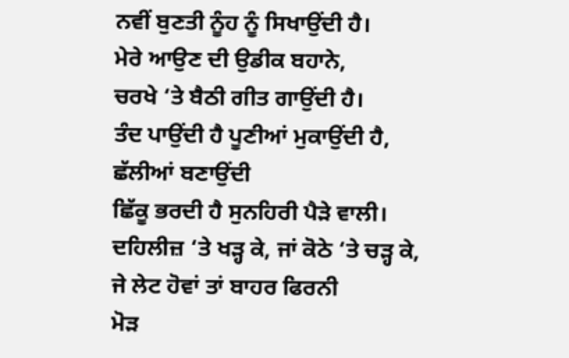ਨਵੀਂ ਬੁਣਤੀ ਨੂੰਹ ਨੂੰ ਸਿਖਾਉਂਦੀ ਹੈ।
ਮੇਰੇ ਆਉਣ ਦੀ ਉਡੀਕ ਬਹਾਨੇ,
ਚਰਖੇ ‘ਤੇ ਬੈਠੀ ਗੀਤ ਗਾਉਂਦੀ ਹੈ।
ਤੰਦ ਪਾਉਂਦੀ ਹੈ ਪੂਣੀਆਂ ਮੁਕਾਉਂਦੀ ਹੈ,
ਛੱਲੀਆਂ ਬਣਾਉਂਦੀ
ਛਿੱਕੂ ਭਰਦੀ ਹੈ ਸੁਨਹਿਰੀ ਪੈੜੇ ਵਾਲੀ।
ਦਹਿਲੀਜ਼ ‘ਤੇ ਖੜ੍ਹ ਕੇ, ਜਾਂ ਕੋਠੇ ‘ਤੇ ਚੜ੍ਹ ਕੇ,
ਜੇ ਲੇਟ ਹੋਵਾਂ ਤਾਂ ਬਾਹਰ ਫਿਰਨੀ
ਮੋੜ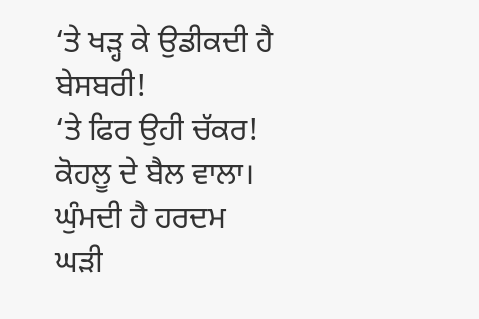‘ਤੇ ਖੜ੍ਹ ਕੇ ਉਡੀਕਦੀ ਹੈ ਬੇਸਬਰੀ!
‘ਤੇ ਫਿਰ ਉਹੀ ਚੱਕਰ! ਕੋਹਲੂ ਦੇ ਬੈਲ ਵਾਲਾ।
ਘੁੰਮਦੀ ਹੈ ਹਰਦਮ ਘੜੀ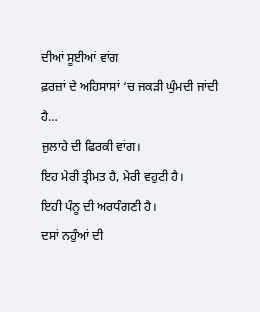ਦੀਆਂ ਸੂਈਆਂ ਵਾਂਗ
ਫ਼ਰਜ਼ਾਂ ਦੇ ਅਹਿਸਾਸਾਂ ‘ਚ ਜਕੜੀ ਘੁੰਮਦੀ ਜਾਂਦੀ ਹੈ…
ਜੁਲਾਹੇ ਦੀ ਫਿਰਕੀ ਵਾਂਗ।
ਇਹ ਮੇਰੀ ਤ੍ਰੀਮਤ ਹੈ, ਮੇਰੀ ਵਹੁਟੀ ਹੈ।
ਇਹੀ ਪੰਨੂ ਦੀ ਅਰਧੰਗਣੀ ਹੈ।
ਦਸਾਂ ਨਹੁੰਆਂ ਦੀ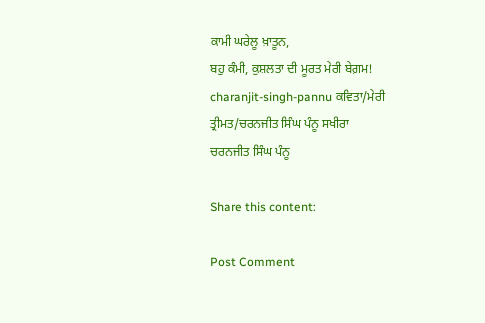ਕਾਮੀ ਘਰੇਲੂ ਖ਼ਾਤੂਨ,
ਬਹੁ ਕੰਮੀ, ਕੁਸ਼ਲਤਾ ਦੀ ਮੂਰਤ ਮੇਰੀ ਬੇਗ਼ਮ!
charanjit-singh-pannu ਕਵਿਤਾ/ਮੇਰੀ ਤ੍ਰੀਮਤ/ਚਰਨਜੀਤ ਸਿੰਘ ਪੰਨੂ ਸਖੀਰਾ
ਚਰਨਜੀਤ ਸਿੰਘ ਪੰਨੂ

Share this content:

Post Comment